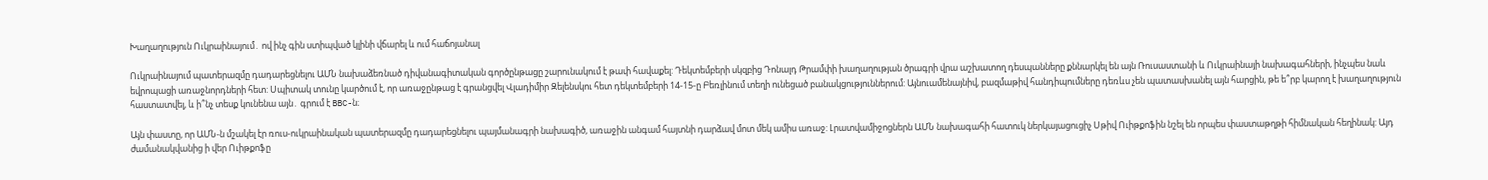Խաղաղություն Ուկրաինայում․ ով ինչ գին ստիպված կլինի վճարել և ում հաճոյանալ

Ուկրաինայում պատերազմը դադարեցնելու ԱՄՆ նախաձեռնած դիվանագիտական գործընթացը շարունակում է թափ հավաքել: Դեկտեմբերի սկզբից Դոնալդ Թրամփի խաղաղության ծրագրի վրա աշխատող դեսպանները քննարկել են այն Ռուսաստանի և Ուկրաինայի նախագահների, ինչպես նաև եվրոպացի առաջնորդների հետ: Սպիտակ տունը կարծում է, որ առաջընթաց է գրանցվել Վլադիմիր Զելենսկու հետ դեկտեմբերի 14-15-ը Բեռլինում տեղի ունեցած բանակցություններում: Այնուամենայնիվ, բազմաթիվ հանդիպումները դեռևս չեն պատասխանել այն հարցին, թե ե՞րբ կարող է խաղաղություն հաստատվել, և ի՞նչ տեսք կունենա այն․ գրում է BBC-ն։

Այն փաստը, որ ԱՄՆ-ն մշակել էր ռուս-ուկրաինական պատերազմը դադարեցնելու պայմանագրի նախագիծ, առաջին անգամ հայտնի դարձավ մոտ մեկ ամիս առաջ: Լրատվամիջոցներն ԱՄՆ նախագահի հատուկ ներկայացուցիչ Սթիվ Ուիթքոֆին նշել են որպես փաստաթղթի հիմնական հեղինակ: Այդ ժամանակվանից ի վեր Ուիթքոֆը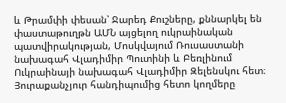և Թրամփի փեսան՝ Ջարեդ Քուշները, քննարկել են փաստաթուղթն ԱՄՆ այցելող ուկրաինական պատվիրակության, Մոսկվայում Ռուսաստանի նախագահ Վլադիմիր Պուտինի և Բեռլինում Ուկրաինայի նախագահ Վլադիմիր Զելենսկու հետ։ Յուրաքանչյուր հանդիպումից հետո կողմերը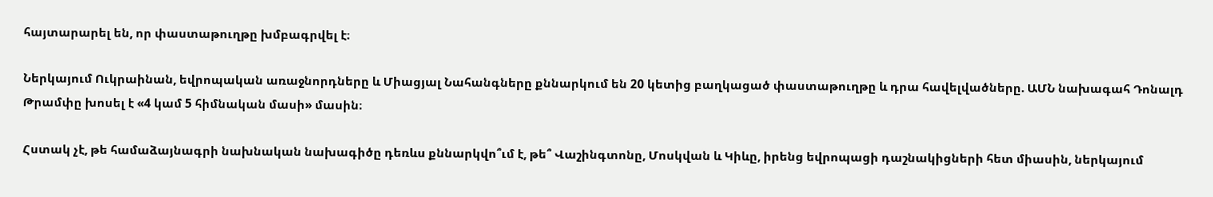հայտարարել են, որ փաստաթուղթը խմբագրվել է։

Ներկայում Ուկրաինան, եվրոպական առաջնորդները և Միացյալ Նահանգները քննարկում են 20 կետից բաղկացած փաստաթուղթը և դրա հավելվածները. ԱՄՆ նախագահ Դոնալդ Թրամփը խոսել է «4 կամ 5 հիմնական մասի» մասին։

Հստակ չէ, թե համաձայնագրի նախնական նախագիծը դեռևս քննարկվո՞ւմ է, թե՞ Վաշինգտոնը, Մոսկվան և Կիևը, իրենց եվրոպացի դաշնակիցների հետ միասին, ներկայում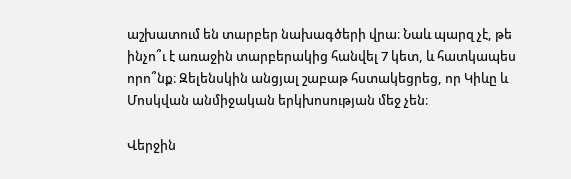աշխատում են տարբեր նախագծերի վրա։ Նաև պարզ չէ, թե ինչո՞ւ է առաջին տարբերակից հանվել 7 կետ, և հատկապես որո՞նք։ Զելենսկին անցյալ շաբաթ հստակեցրեց, որ Կիևը և Մոսկվան անմիջական երկխոսության մեջ չեն։

Վերջին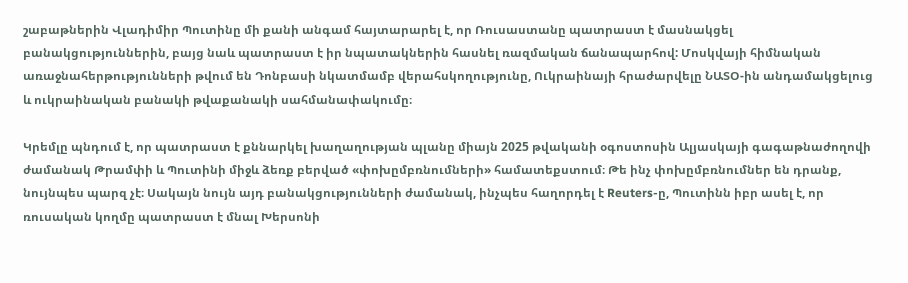շաբաթներին Վլադիմիր Պուտինը մի քանի անգամ հայտարարել է, որ Ռուսաստանը պատրաստ է մասնակցել բանակցություններին, բայց նաև պատրաստ է իր նպատակներին հասնել ռազմական ճանապարհով: Մոսկվայի հիմնական առաջնահերթությունների թվում են Դոնբասի նկատմամբ վերահսկողությունը, Ուկրաինայի հրաժարվելը ՆԱՏՕ-ին անդամակցելուց և ուկրաինական բանակի թվաքանակի սահմանափակումը։

Կրեմլը պնդում է, որ պատրաստ է քննարկել խաղաղության պլանը միայն 2025 թվականի օգոստոսին Ալյասկայի գագաթնաժողովի ժամանակ Թրամփի և Պուտինի միջև ձեռք բերված «փոխըմբռնումների» համատեքստում։ Թե ինչ փոխըմբռնումներ են դրանք, նույնպես պարզ չէ։ Սակայն նույն այդ բանակցությունների ժամանակ, ինչպես հաղորդել է Reuters-ը, Պուտինն իբր ասել է, որ ռուսական կողմը պատրաստ է մնալ Խերսոնի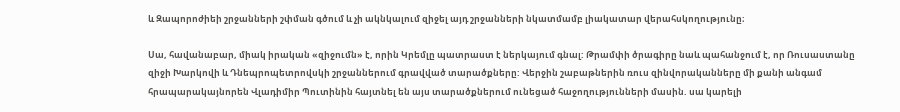և Զապորոժիեի շրջանների շփման գծում և չի ակնկալում զիջել այդ շրջանների նկատմամբ լիակատար վերահսկողությունը։

Սա, հավանաբար, միակ իրական «զիջումն» է, որին Կրեմլը պատրաստ է ներկայում գնալ: Թրամփի ծրագիրը նաև պահանջում է, որ Ռուսաստանը զիջի Խարկովի և Դնեպրոպետրովսկի շրջաններում գրավված տարածքները: Վերջին շաբաթներին ռուս զինվորականները մի քանի անգամ հրապարակայնորեն Վլադիմիր Պուտինին հայտնել են այս տարածքներում ունեցած հաջողությունների մասին. սա կարելի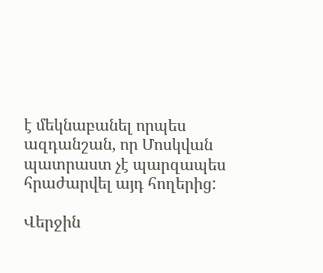է մեկնաբանել որպես ազդանշան, որ Մոսկվան պատրաստ չէ պարզապես հրաժարվել այդ հողերից:

Վերջին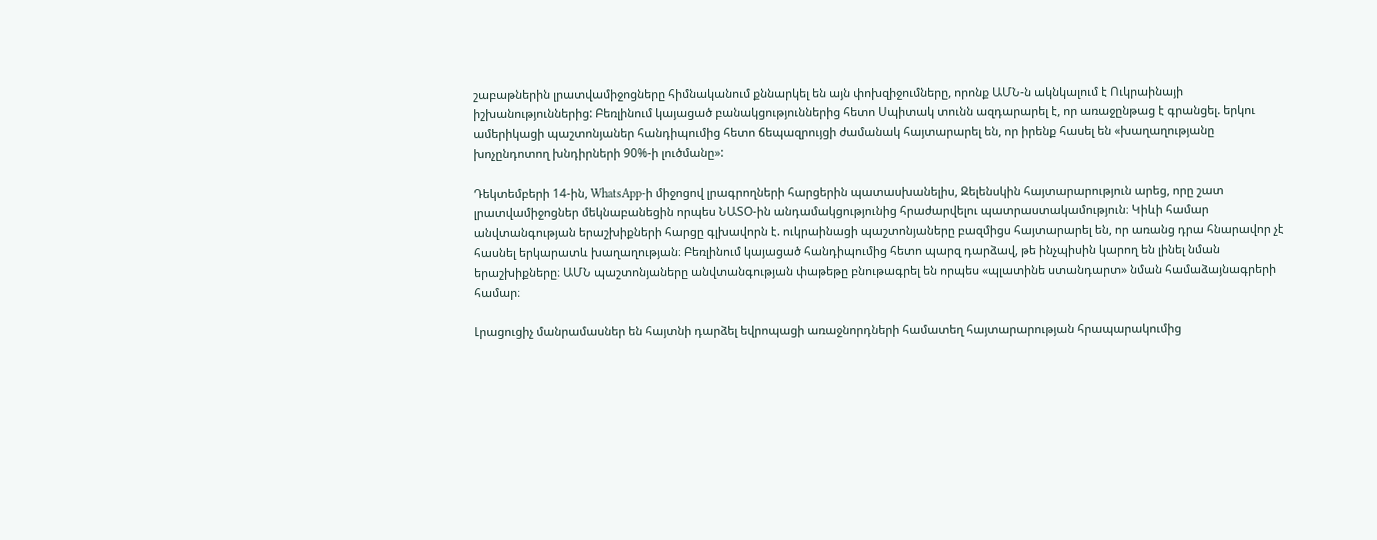շաբաթներին լրատվամիջոցները հիմնականում քննարկել են այն փոխզիջումները, որոնք ԱՄՆ-ն ակնկալում է Ուկրաինայի իշխանություններից: Բեռլինում կայացած բանակցություններից հետո Սպիտակ տունն ազդարարել է, որ առաջընթաց է գրանցել. երկու ամերիկացի պաշտոնյաներ հանդիպումից հետո ճեպազրույցի ժամանակ հայտարարել են, որ իրենք հասել են «խաղաղությանը խոչընդոտող խնդիրների 90%-ի լուծմանը»:

Դեկտեմբերի 14-ին, WhatsApp-ի միջոցով լրագրողների հարցերին պատասխանելիս, Զելենսկին հայտարարություն արեց, որը շատ լրատվամիջոցներ մեկնաբանեցին որպես ՆԱՏՕ-ին անդամակցությունից հրաժարվելու պատրաստակամություն։ Կիևի համար անվտանգության երաշխիքների հարցը գլխավորն է. ուկրաինացի պաշտոնյաները բազմիցս հայտարարել են, որ առանց դրա հնարավոր չէ հասնել երկարատև խաղաղության։ Բեռլինում կայացած հանդիպումից հետո պարզ դարձավ, թե ինչպիսին կարող են լինել նման երաշխիքները։ ԱՄՆ պաշտոնյաները անվտանգության փաթեթը բնութագրել են որպես «պլատինե ստանդարտ» նման համաձայնագրերի համար։

Լրացուցիչ մանրամասներ են հայտնի դարձել եվրոպացի առաջնորդների համատեղ հայտարարության հրապարակումից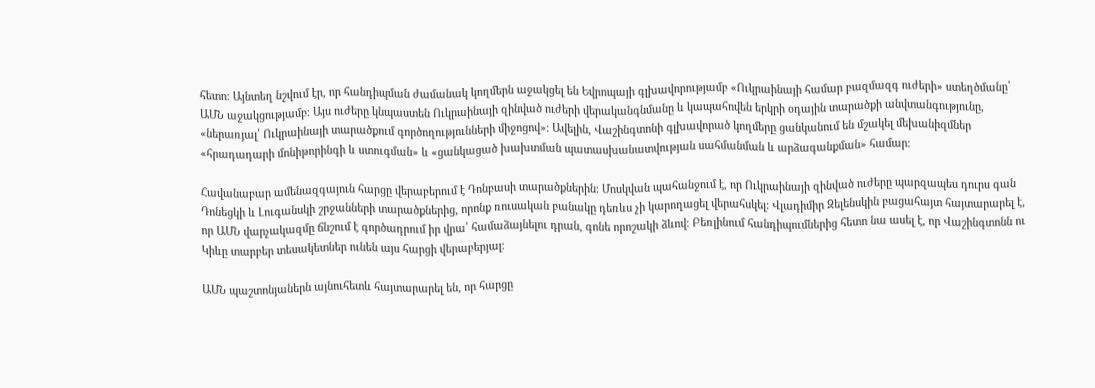հետո։ Այնտեղ նշվում էր, որ հանդիպման ժամանակ կողմերն աջակցել են Եվրոպայի գլխավորությամբ «Ուկրաինայի համար բազմազգ ուժերի» ստեղծմանը՝ ԱՄՆ աջակցությամբ։ Այս ուժերը կնպաստեն Ուկրաինայի զինված ուժերի վերականգնմանը և կապահովեն երկրի օդային տարածքի անվտանգությունը, «ներառյալ՝ Ուկրաինայի տարածքում գործողությունների միջոցով»։ Ավելին, Վաշինգտոնի գլխավորած կողմերը ցանկանում են մշակել մեխանիզմներ «հրադադարի մոնիթորինգի և ստուգման» և «ցանկացած խախտման պատասխանատվության սահմանման և արձագանքման» համար։

Հավանաբար ամենազգայուն հարցը վերաբերում է Դոնբասի տարածքներին։ Մոսկվան պահանջում է, որ Ուկրաինայի զինված ուժերը պարզապես դուրս գան Դոնեցկի և Լուգանսկի շրջանների տարածքներից, որոնք ռուսական բանակը դեռևս չի կարողացել վերահսկել։ Վլադիմիր Զելենսկին բացահայտ հայտարարել է, որ ԱՄՆ վարչակազմը ճնշում է գործադրում իր վրա՝ համաձայնելու դրան, գոնե որոշակի ձևով։ Բեռլինում հանդիպումներից հետո նա ասել է, որ Վաշինգտոնն ու Կիևը տարբեր տեսակետներ ունեն այս հարցի վերաբերյալ։

ԱՄՆ պաշտոնյաներն այնուհետև հայտարարել են, որ հարցը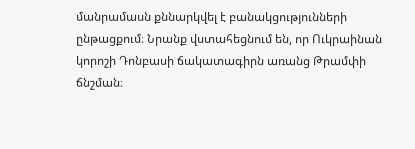մանրամասն քննարկվել է բանակցությունների ընթացքում։ Նրանք վստահեցնում են, որ Ուկրաինան կորոշի Դոնբասի ճակատագիրն առանց Թրամփի ճնշման։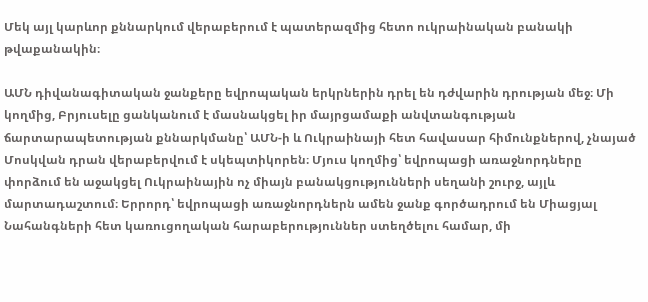Մեկ այլ կարևոր քննարկում վերաբերում է պատերազմից հետո ուկրաինական բանակի թվաքանակին։

ԱՄՆ դիվանագիտական ջանքերը եվրոպական երկրներին դրել են դժվարին դրության մեջ։ Մի կողմից, Բրյուսելը ցանկանում է մասնակցել իր մայրցամաքի անվտանգության ճարտարապետության քննարկմանը՝ ԱՄՆ-ի և Ուկրաինայի հետ հավասար հիմունքներով, չնայած Մոսկվան դրան վերաբերվում է սկեպտիկորեն։ Մյուս կողմից՝ եվրոպացի առաջնորդները փորձում են աջակցել Ուկրաինային ոչ միայն բանակցությունների սեղանի շուրջ, այլև մարտադաշտում։ Երրորդ՝ եվրոպացի առաջնորդներն ամեն ջանք գործադրում են Միացյալ Նահանգների հետ կառուցողական հարաբերություններ ստեղծելու համար, մի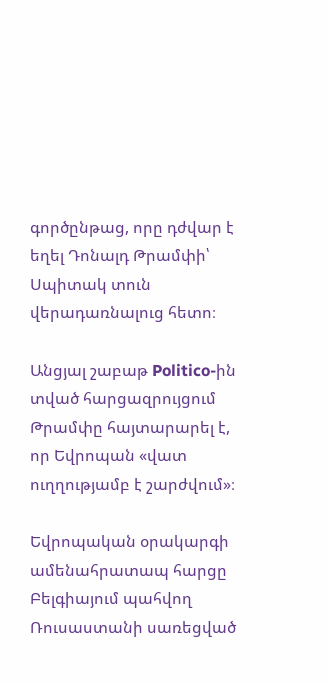գործընթաց, որը դժվար է եղել Դոնալդ Թրամփի՝ Սպիտակ տուն վերադառնալուց հետո։

Անցյալ շաբաթ Politico-ին տված հարցազրույցում Թրամփը հայտարարել է, որ Եվրոպան «վատ ուղղությամբ է շարժվում»։

Եվրոպական օրակարգի ամենահրատապ հարցը Բելգիայում պահվող Ռուսաստանի սառեցված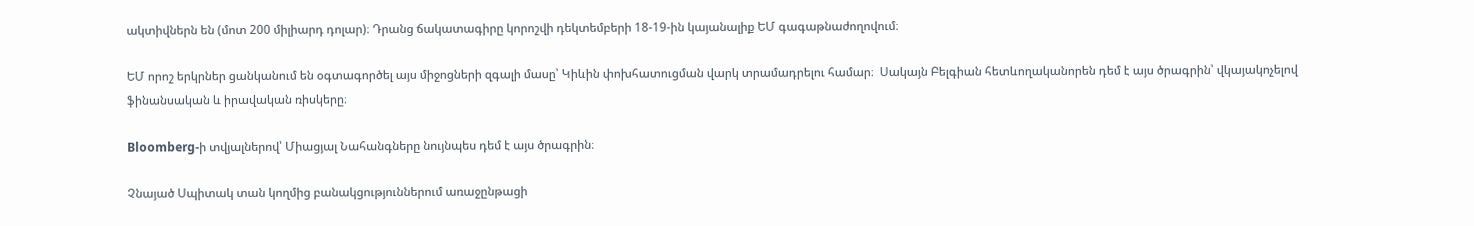ակտիվներն են (մոտ 200 միլիարդ դոլար)։ Դրանց ճակատագիրը կորոշվի դեկտեմբերի 18-19-ին կայանալիք ԵՄ գագաթնաժողովում։

ԵՄ որոշ երկրներ ցանկանում են օգտագործել այս միջոցների զգալի մասը՝ Կիևին փոխհատուցման վարկ տրամադրելու համար։  Սակայն Բելգիան հետևողականորեն դեմ է այս ծրագրին՝ վկայակոչելով ֆինանսական և իրավական ռիսկերը։

Bloomberg-ի տվյալներով՝ Միացյալ Նահանգները նույնպես դեմ է այս ծրագրին։

Չնայած Սպիտակ տան կողմից բանակցություններում առաջընթացի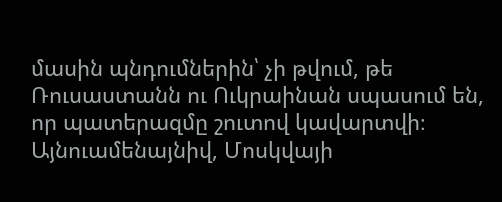մասին պնդումներին՝ չի թվում, թե Ռուսաստանն ու Ուկրաինան սպասում են, որ պատերազմը շուտով կավարտվի։ Այնուամենայնիվ, Մոսկվայի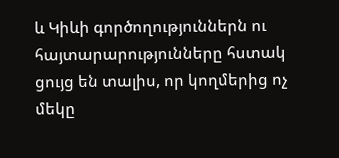և Կիևի գործողություններն ու հայտարարությունները հստակ ցույց են տալիս, որ կողմերից ոչ մեկը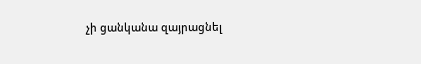չի ցանկանա զայրացնել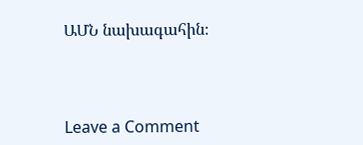ԱՄՆ նախագահին։



Leave a Comment